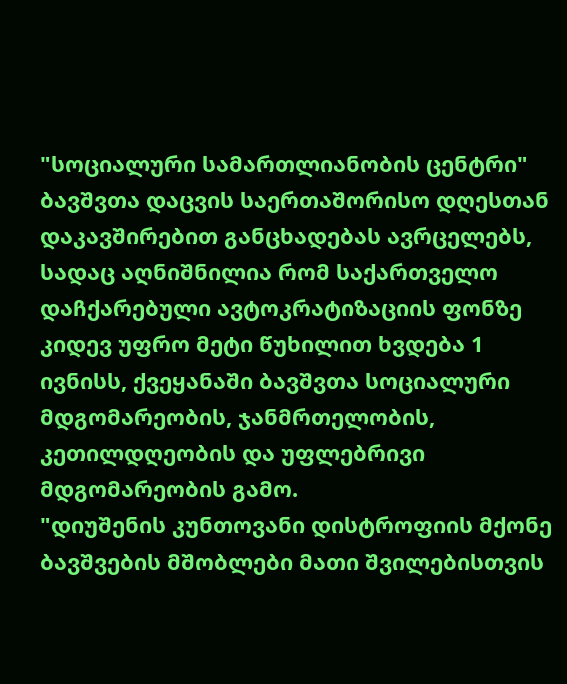"სოციალური სამართლიანობის ცენტრი" ბავშვთა დაცვის საერთაშორისო დღესთან დაკავშირებით განცხადებას ავრცელებს, სადაც აღნიშნილია რომ საქართველო დაჩქარებული ავტოკრატიზაციის ფონზე კიდევ უფრო მეტი წუხილით ხვდება 1 ივნისს, ქვეყანაში ბავშვთა სოციალური მდგომარეობის, ჯანმრთელობის, კეთილდღეობის და უფლებრივი მდგომარეობის გამო.
"დიუშენის კუნთოვანი დისტროფიის მქონე ბავშვების მშობლები მათი შვილებისთვის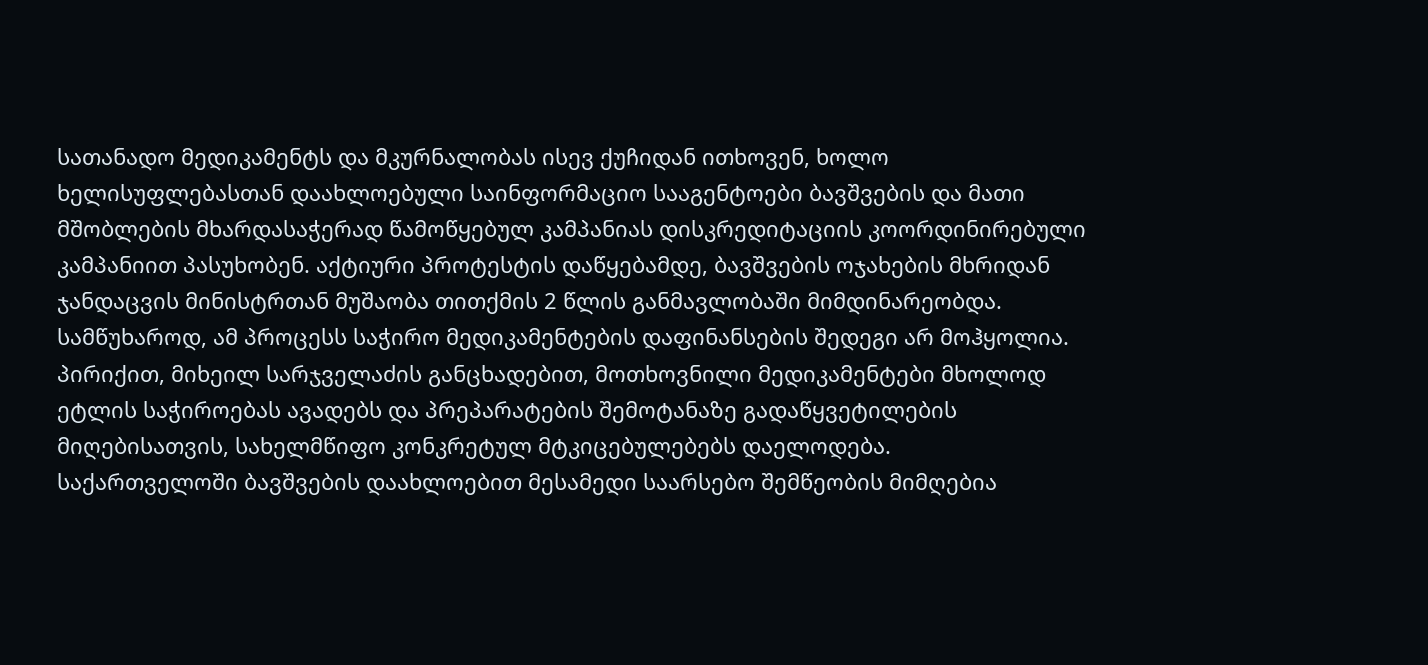სათანადო მედიკამენტს და მკურნალობას ისევ ქუჩიდან ითხოვენ, ხოლო ხელისუფლებასთან დაახლოებული საინფორმაციო სააგენტოები ბავშვების და მათი მშობლების მხარდასაჭერად წამოწყებულ კამპანიას დისკრედიტაციის კოორდინირებული კამპანიით პასუხობენ. აქტიური პროტესტის დაწყებამდე, ბავშვების ოჯახების მხრიდან ჯანდაცვის მინისტრთან მუშაობა თითქმის 2 წლის განმავლობაში მიმდინარეობდა. სამწუხაროდ, ამ პროცესს საჭირო მედიკამენტების დაფინანსების შედეგი არ მოჰყოლია. პირიქით, მიხეილ სარჯველაძის განცხადებით, მოთხოვნილი მედიკამენტები მხოლოდ ეტლის საჭიროებას ავადებს და პრეპარატების შემოტანაზე გადაწყვეტილების მიღებისათვის, სახელმწიფო კონკრეტულ მტკიცებულებებს დაელოდება.
საქართველოში ბავშვების დაახლოებით მესამედი საარსებო შემწეობის მიმღებია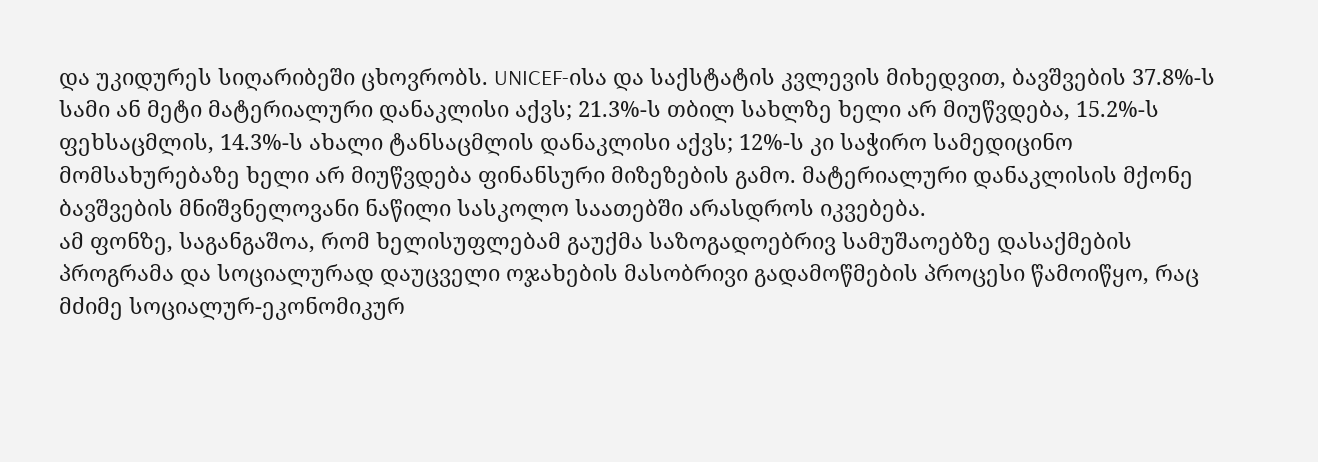და უკიდურეს სიღარიბეში ცხოვრობს. UNICEF-ისა და საქსტატის კვლევის მიხედვით, ბავშვების 37.8%-ს სამი ან მეტი მატერიალური დანაკლისი აქვს; 21.3%-ს თბილ სახლზე ხელი არ მიუწვდება, 15.2%-ს ფეხსაცმლის, 14.3%-ს ახალი ტანსაცმლის დანაკლისი აქვს; 12%-ს კი საჭირო სამედიცინო მომსახურებაზე ხელი არ მიუწვდება ფინანსური მიზეზების გამო. მატერიალური დანაკლისის მქონე ბავშვების მნიშვნელოვანი ნაწილი სასკოლო საათებში არასდროს იკვებება.
ამ ფონზე, საგანგაშოა, რომ ხელისუფლებამ გაუქმა საზოგადოებრივ სამუშაოებზე დასაქმების პროგრამა და სოციალურად დაუცველი ოჯახების მასობრივი გადამოწმების პროცესი წამოიწყო, რაც მძიმე სოციალურ-ეკონომიკურ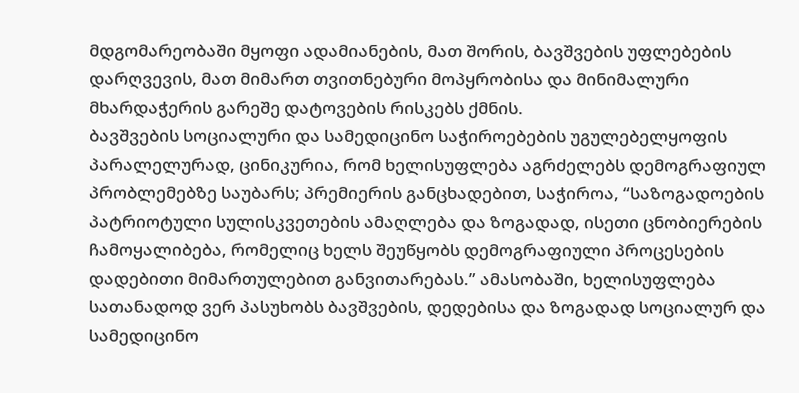მდგომარეობაში მყოფი ადამიანების, მათ შორის, ბავშვების უფლებების დარღვევის, მათ მიმართ თვითნებური მოპყრობისა და მინიმალური მხარდაჭერის გარეშე დატოვების რისკებს ქმნის.
ბავშვების სოციალური და სამედიცინო საჭიროებების უგულებელყოფის პარალელურად, ცინიკურია, რომ ხელისუფლება აგრძელებს დემოგრაფიულ პრობლემებზე საუბარს; პრემიერის განცხადებით, საჭიროა, “საზოგადოების პატრიოტული სულისკვეთების ამაღლება და ზოგადად, ისეთი ცნობიერების ჩამოყალიბება, რომელიც ხელს შეუწყობს დემოგრაფიული პროცესების დადებითი მიმართულებით განვითარებას.” ამასობაში, ხელისუფლება სათანადოდ ვერ პასუხობს ბავშვების, დედებისა და ზოგადად სოციალურ და სამედიცინო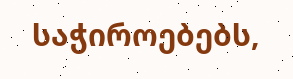საჭიროებებს,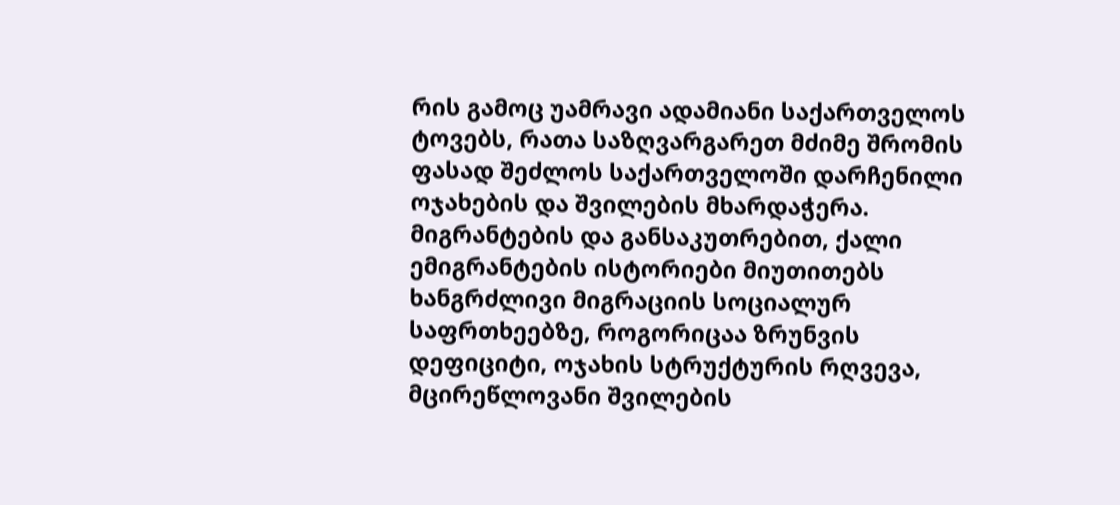რის გამოც უამრავი ადამიანი საქართველოს ტოვებს, რათა საზღვარგარეთ მძიმე შრომის ფასად შეძლოს საქართველოში დარჩენილი ოჯახების და შვილების მხარდაჭერა. მიგრანტების და განსაკუთრებით, ქალი ემიგრანტების ისტორიები მიუთითებს ხანგრძლივი მიგრაციის სოციალურ საფრთხეებზე, როგორიცაა ზრუნვის დეფიციტი, ოჯახის სტრუქტურის რღვევა, მცირეწლოვანი შვილების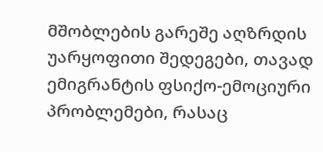მშობლების გარეშე აღზრდის უარყოფითი შედეგები, თავად ემიგრანტის ფსიქო-ემოციური პრობლემები, რასაც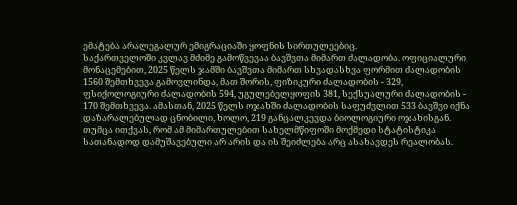ემატება არალეგალურ ემიგრაციაში ყოფნის სირთულეებიც.
საქართველოში კვლავ მძიმე გამოწვევაა ბავშვთა მიმართ ძალადობა. ოფიციალური მონაცემებით, 2025 წელს ჯამში ბავშვთა მიმართ სხვადასხვა ფორმით ძალადობის 1560 შემთხვევა გამოვლინდა, მათ შორის, ფიზიკური ძალადობის - 329, ფსიქოლოგიური ძალადობის 594, უგულებელყოფის 381, სექსუალური ძალადობის - 170 შემთხვევა. ამასთან, 2025 წელს ოჯახში ძალადობის საფუძვლით 533 ბავშვი იქნა დაზარალებულად ცნობილი, ხოლო, 219 განცალკევდა ბიოლოგიური ოჯახისგან. თუმცა ითქვას, რომ ამ მიმართულებით სახელმწიფოში მოქმედი სტატისტიკა სათანადოდ დამუშავებული არ არის და ის შეიძლება არც ასახავდეს რეალობას.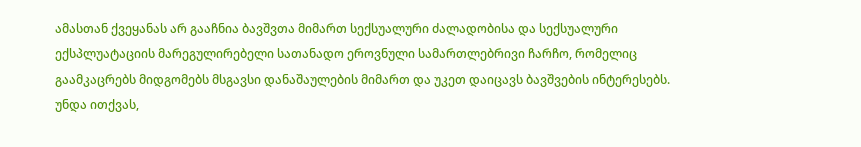ამასთან ქვეყანას არ გააჩნია ბავშვთა მიმართ სექსუალური ძალადობისა და სექსუალური ექსპლუატაციის მარეგულირებელი სათანადო ეროვნული სამართლებრივი ჩარჩო, რომელიც გაამკაცრებს მიდგომებს მსგავსი დანაშაულების მიმართ და უკეთ დაიცავს ბავშვების ინტერესებს. უნდა ითქვას,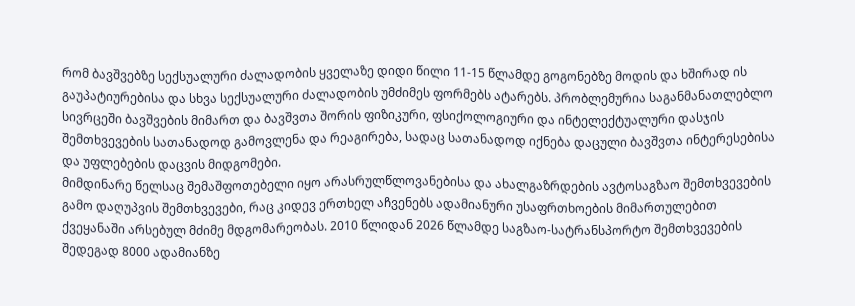რომ ბავშვებზე სექსუალური ძალადობის ყველაზე დიდი წილი 11-15 წლამდე გოგონებზე მოდის და ხშირად ის გაუპატიურებისა და სხვა სექსუალური ძალადობის უმძიმეს ფორმებს ატარებს. პრობლემურია საგანმანათლებლო სივრცეში ბავშვების მიმართ და ბავშვთა შორის ფიზიკური, ფსიქოლოგიური და ინტელექტუალური დასჯის შემთხვევების სათანადოდ გამოვლენა და რეაგირება, სადაც სათანადოდ იქნება დაცული ბავშვთა ინტერესებისა და უფლებების დაცვის მიდგომები.
მიმდინარე წელსაც შემაშფოთებელი იყო არასრულწლოვანებისა და ახალგაზრდების ავტოსაგზაო შემთხვევების გამო დაღუპვის შემთხვევები, რაც კიდევ ერთხელ აჩვენებს ადამიანური უსაფრთხოების მიმართულებით ქვეყანაში არსებულ მძიმე მდგომარეობას. 2010 წლიდან 2026 წლამდე საგზაო-სატრანსპორტო შემთხვევების შედეგად 8000 ადამიანზე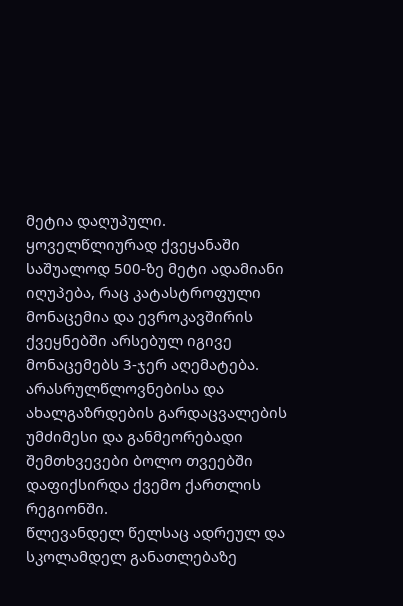მეტია დაღუპული. ყოველწლიურად ქვეყანაში საშუალოდ 500-ზე მეტი ადამიანი იღუპება, რაც კატასტროფული მონაცემია და ევროკავშირის ქვეყნებში არსებულ იგივე მონაცემებს 3-ჯერ აღემატება. არასრულწლოვნებისა და ახალგაზრდების გარდაცვალების უმძიმესი და განმეორებადი შემთხვევები ბოლო თვეებში დაფიქსირდა ქვემო ქართლის რეგიონში.
წლევანდელ წელსაც ადრეულ და სკოლამდელ განათლებაზე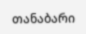თანაბარი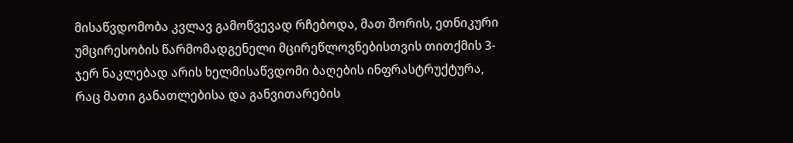მისაწვდომობა კვლავ გამოწვევად რჩებოდა, მათ შორის, ეთნიკური უმცირესობის წარმომადგენელი მცირეწლოვნებისთვის თითქმის 3-ჯერ ნაკლებად არის ხელმისაწვდომი ბაღების ინფრასტრუქტურა, რაც მათი განათლებისა და განვითარების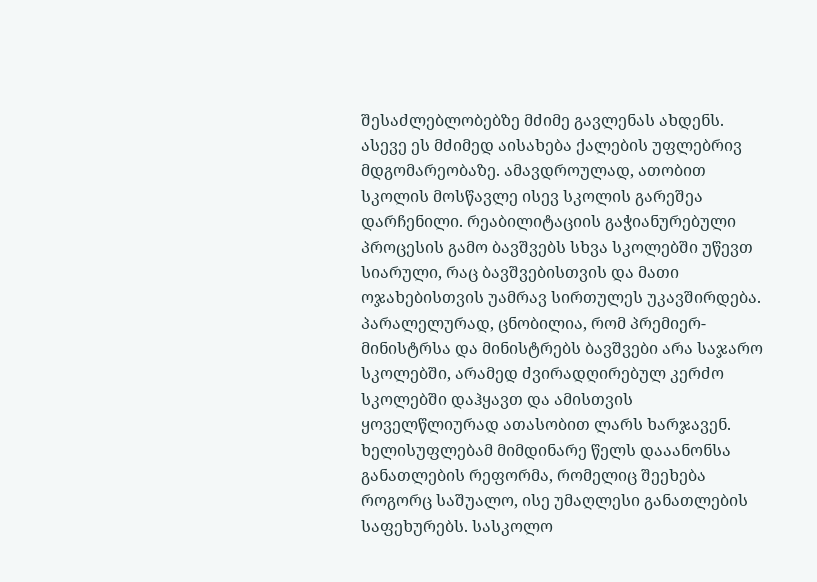შესაძლებლობებზე მძიმე გავლენას ახდენს. ასევე ეს მძიმედ აისახება ქალების უფლებრივ მდგომარეობაზე. ამავდროულად, ათობით სკოლის მოსწავლე ისევ სკოლის გარეშეა დარჩენილი. რეაბილიტაციის გაჭიანურებული პროცესის გამო ბავშვებს სხვა სკოლებში უწევთ სიარული, რაც ბავშვებისთვის და მათი ოჯახებისთვის უამრავ სირთულეს უკავშირდება. პარალელურად, ცნობილია, რომ პრემიერ-მინისტრსა და მინისტრებს ბავშვები არა საჯარო სკოლებში, არამედ ძვირადღირებულ კერძო სკოლებში დაჰყავთ და ამისთვის ყოველწლიურად ათასობით ლარს ხარჯავენ.
ხელისუფლებამ მიმდინარე წელს დააანონსა განათლების რეფორმა, რომელიც შეეხება როგორც საშუალო, ისე უმაღლესი განათლების საფეხურებს. სასკოლო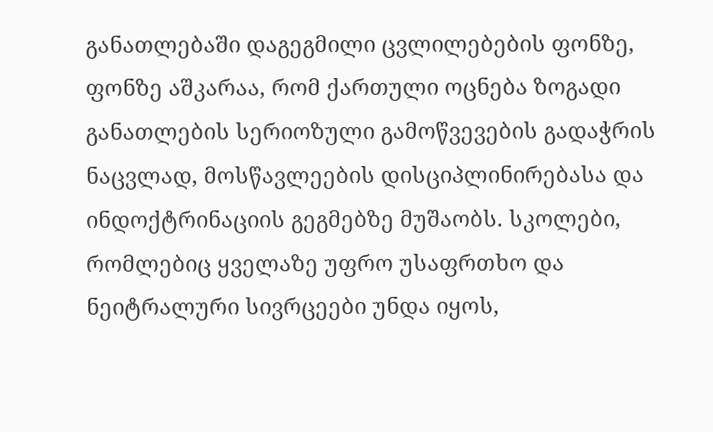განათლებაში დაგეგმილი ცვლილებების ფონზე, ფონზე აშკარაა, რომ ქართული ოცნება ზოგადი განათლების სერიოზული გამოწვევების გადაჭრის ნაცვლად, მოსწავლეების დისციპლინირებასა და ინდოქტრინაციის გეგმებზე მუშაობს. სკოლები, რომლებიც ყველაზე უფრო უსაფრთხო და ნეიტრალური სივრცეები უნდა იყოს,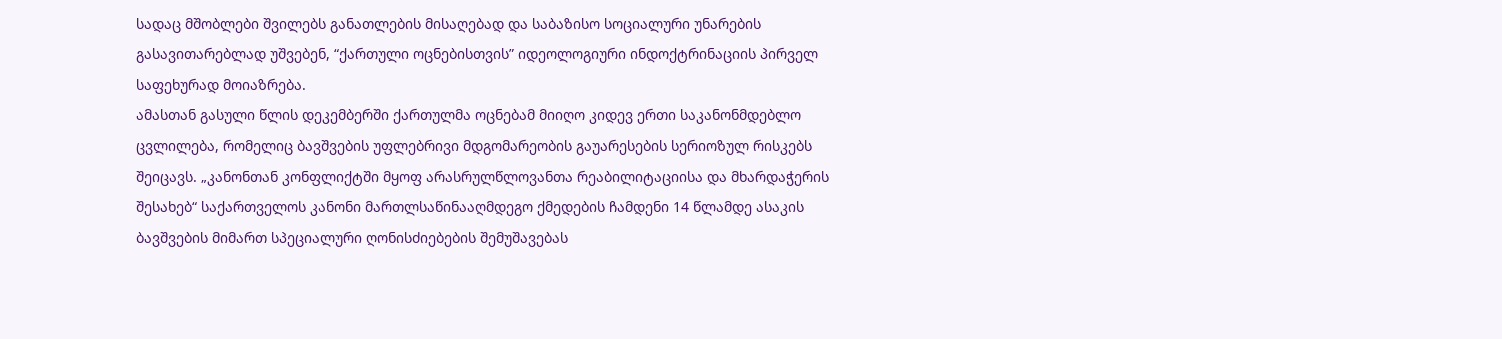სადაც მშობლები შვილებს განათლების მისაღებად და საბაზისო სოციალური უნარების გასავითარებლად უშვებენ, “ქართული ოცნებისთვის” იდეოლოგიური ინდოქტრინაციის პირველ საფეხურად მოიაზრება.
ამასთან გასული წლის დეკემბერში ქართულმა ოცნებამ მიიღო კიდევ ერთი საკანონმდებლო ცვლილება, რომელიც ბავშვების უფლებრივი მდგომარეობის გაუარესების სერიოზულ რისკებს შეიცავს. „კანონთან კონფლიქტში მყოფ არასრულწლოვანთა რეაბილიტაციისა და მხარდაჭერის შესახებ“ საქართველოს კანონი მართლსაწინააღმდეგო ქმედების ჩამდენი 14 წლამდე ასაკის ბავშვების მიმართ სპეციალური ღონისძიებების შემუშავებას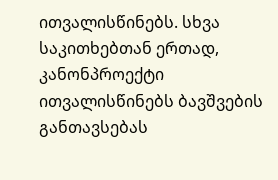ითვალისწინებს. სხვა საკითხებთან ერთად, კანონპროექტი ითვალისწინებს ბავშვების განთავსებას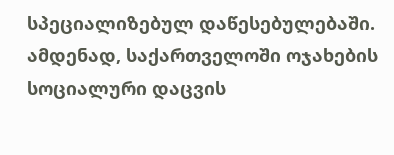სპეციალიზებულ დაწესებულებაში.
ამდენად, საქართველოში ოჯახების სოციალური დაცვის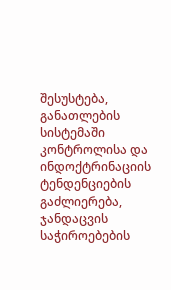შესუსტება, განათლების სისტემაში კონტროლისა და ინდოქტრინაციის ტენდენციების გაძლიერება, ჯანდაცვის საჭიროებების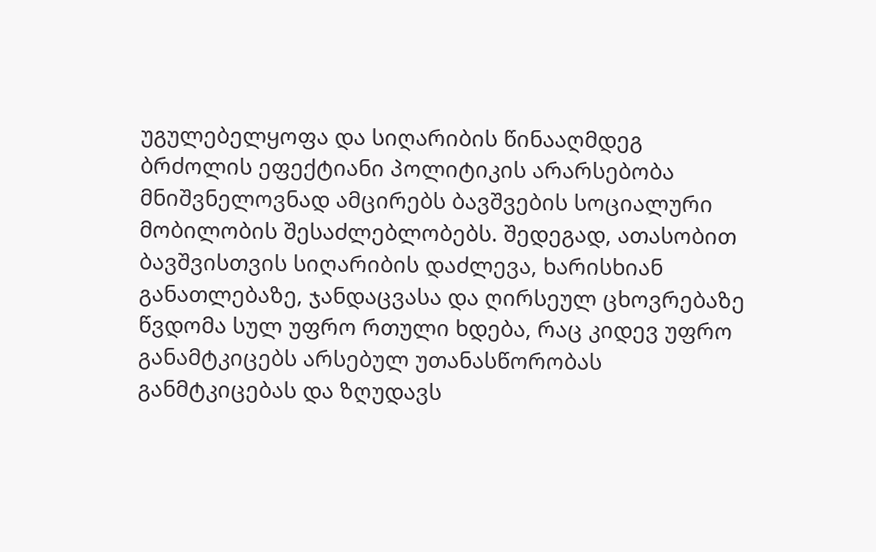უგულებელყოფა და სიღარიბის წინააღმდეგ ბრძოლის ეფექტიანი პოლიტიკის არარსებობა მნიშვნელოვნად ამცირებს ბავშვების სოციალური მობილობის შესაძლებლობებს. შედეგად, ათასობით ბავშვისთვის სიღარიბის დაძლევა, ხარისხიან განათლებაზე, ჯანდაცვასა და ღირსეულ ცხოვრებაზე წვდომა სულ უფრო რთული ხდება, რაც კიდევ უფრო განამტკიცებს არსებულ უთანასწორობას განმტკიცებას და ზღუდავს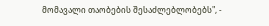მომავალი თაობების შესაძლებლობებს", -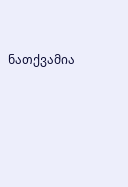ნათქვამია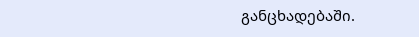განცხადებაში.